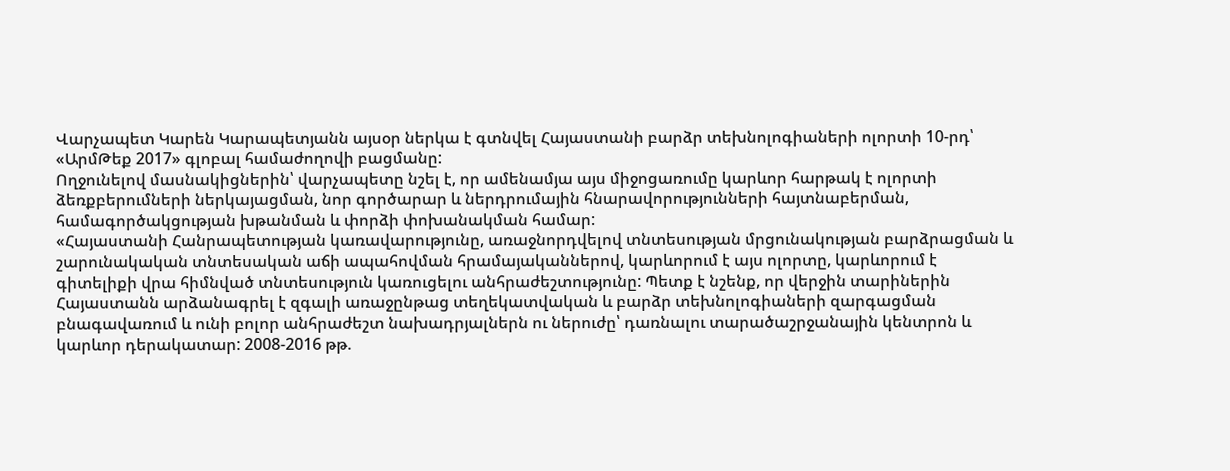Վարչապետ Կարեն Կարապետյանն այսօր ներկա է գտնվել Հայաստանի բարձր տեխնոլոգիաների ոլորտի 10-րդ՝ «ԱրմԹեք 2017» գլոբալ համաժողովի բացմանը:
Ողջունելով մասնակիցներին՝ վարչապետը նշել է, որ ամենամյա այս միջոցառումը կարևոր հարթակ է ոլորտի ձեռքբերումների ներկայացման, նոր գործարար և ներդրումային հնարավորությունների հայտնաբերման, համագործակցության խթանման և փորձի փոխանակման համար:
«Հայաստանի Հանրապետության կառավարությունը, առաջնորդվելով տնտեսության մրցունակության բարձրացման և շարունակական տնտեսական աճի ապահովման հրամայականներով, կարևորում է այս ոլորտը, կարևորում է գիտելիքի վրա հիմնված տնտեսություն կառուցելու անհրաժեշտությունը: Պետք է նշենք, որ վերջին տարիներին Հայաստանն արձանագրել է զգալի առաջընթաց տեղեկատվական և բարձր տեխնոլոգիաների զարգացման բնագավառում և ունի բոլոր անհրաժեշտ նախադրյալներն ու ներուժը՝ դառնալու տարածաշրջանային կենտրոն և կարևոր դերակատար: 2008-2016 թթ.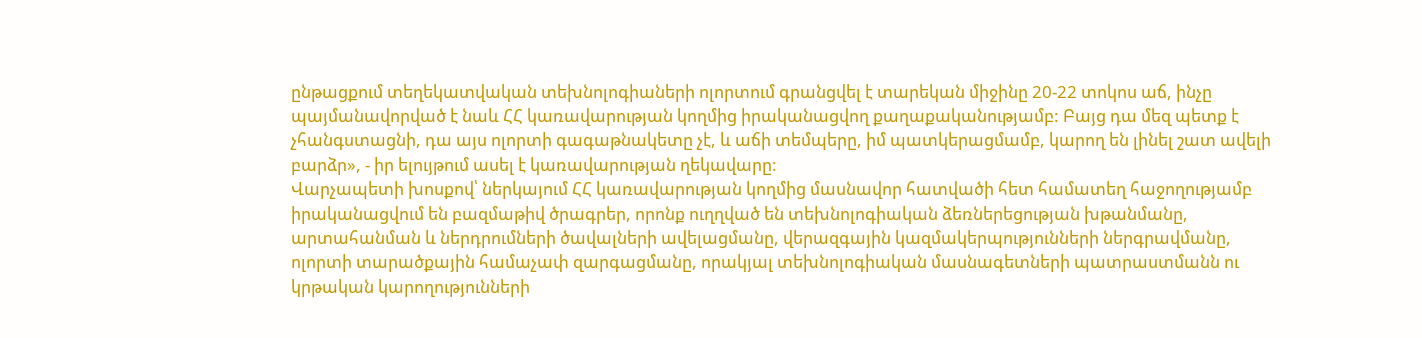ընթացքում տեղեկատվական տեխնոլոգիաների ոլորտում գրանցվել է տարեկան միջինը 20-22 տոկոս աճ, ինչը պայմանավորված է նաև ՀՀ կառավարության կողմից իրականացվող քաղաքականությամբ: Բայց դա մեզ պետք է չհանգստացնի, դա այս ոլորտի գագաթնակետը չէ, և աճի տեմպերը, իմ պատկերացմամբ, կարող են լինել շատ ավելի բարձր», - իր ելույթում ասել է կառավարության ղեկավարը:
Վարչապետի խոսքով՝ ներկայում ՀՀ կառավարության կողմից մասնավոր հատվածի հետ համատեղ հաջողությամբ իրականացվում են բազմաթիվ ծրագրեր, որոնք ուղղված են տեխնոլոգիական ձեռներեցության խթանմանը, արտահանման և ներդրումների ծավալների ավելացմանը, վերազգային կազմակերպությունների ներգրավմանը, ոլորտի տարածքային համաչափ զարգացմանը, որակյալ տեխնոլոգիական մասնագետների պատրաստմանն ու կրթական կարողությունների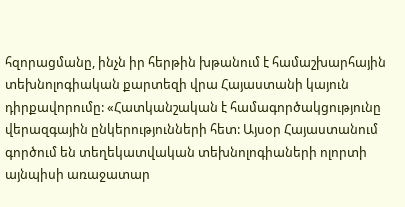հզորացմանը, ինչն իր հերթին խթանում է համաշխարհային տեխնոլոգիական քարտեզի վրա Հայաստանի կայուն դիրքավորումը: «Հատկանշական է համագործակցությունը վերազգային ընկերությունների հետ: Այսօր Հայաստանում գործում են տեղեկատվական տեխնոլոգիաների ոլորտի այնպիսի առաջատար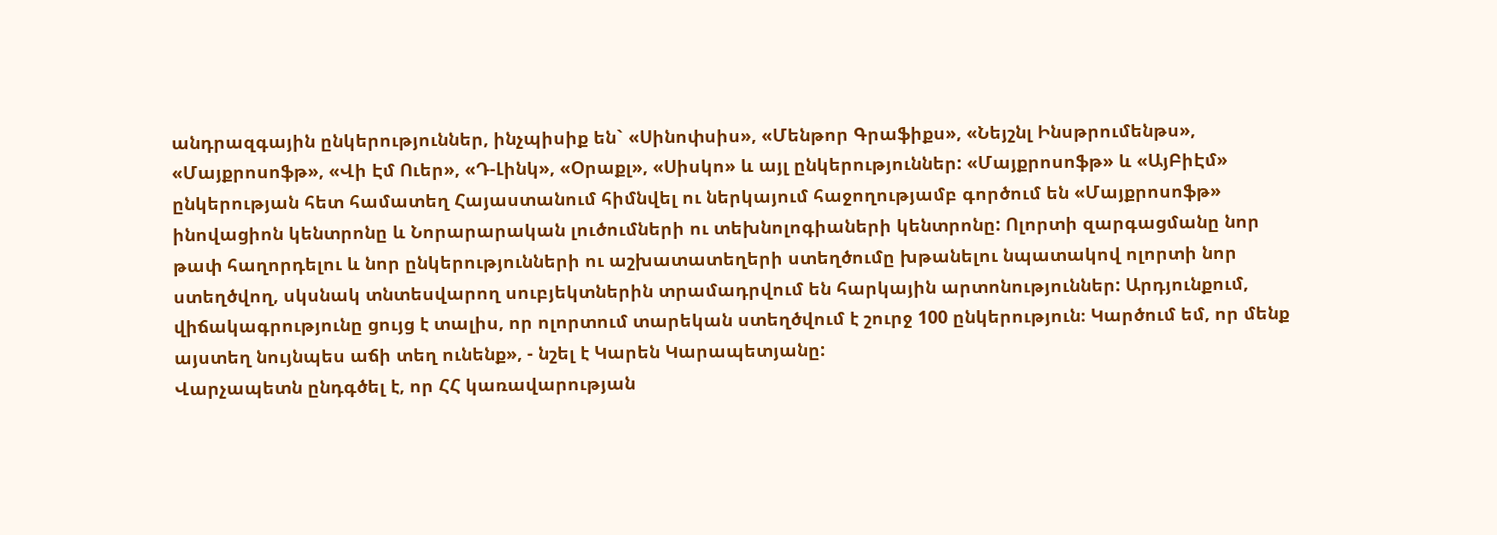անդրազգային ընկերություններ, ինչպիսիք են` «Սինոփսիս», «Մենթոր Գրաֆիքս», «Նեյշնլ Ինսթրումենթս», «Մայքրոսոֆթ», «Վի Էմ Ուեր», «Դ-Լինկ», «Օրաքլ», «Սիսկո» և այլ ընկերություններ: «Մայքրոսոֆթ» և «ԱյԲիԷմ» ընկերության հետ համատեղ Հայաստանում հիմնվել ու ներկայում հաջողությամբ գործում են «Մայքրոսոֆթ» ինովացիոն կենտրոնը և Նորարարական լուծումների ու տեխնոլոգիաների կենտրոնը: Ոլորտի զարգացմանը նոր թափ հաղորդելու և նոր ընկերությունների ու աշխատատեղերի ստեղծումը խթանելու նպատակով ոլորտի նոր ստեղծվող, սկսնակ տնտեսվարող սուբյեկտներին տրամադրվում են հարկային արտոնություններ: Արդյունքում, վիճակագրությունը ցույց է տալիս, որ ոլորտում տարեկան ստեղծվում է շուրջ 100 ընկերություն։ Կարծում եմ, որ մենք այստեղ նույնպես աճի տեղ ունենք», - նշել է Կարեն Կարապետյանը:
Վարչապետն ընդգծել է, որ ՀՀ կառավարության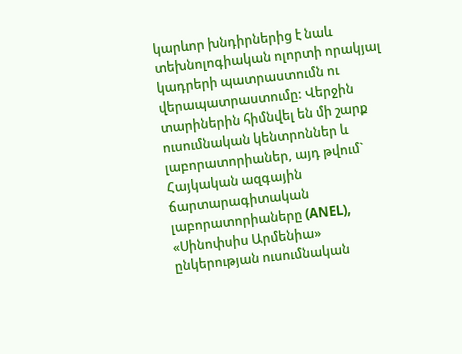կարևոր խնդիրներից է նաև տեխնոլոգիական ոլորտի որակյալ կադրերի պատրաստումն ու վերապատրաստումը: Վերջին տարիներին հիմնվել են մի շարք ուսումնական կենտրոններ և լաբորատորիաներ, այդ թվում` Հայկական ազգային ճարտարագիտական լաբորատորիաները (ANEL), «Սինոփսիս Արմենիա» ընկերության ուսումնական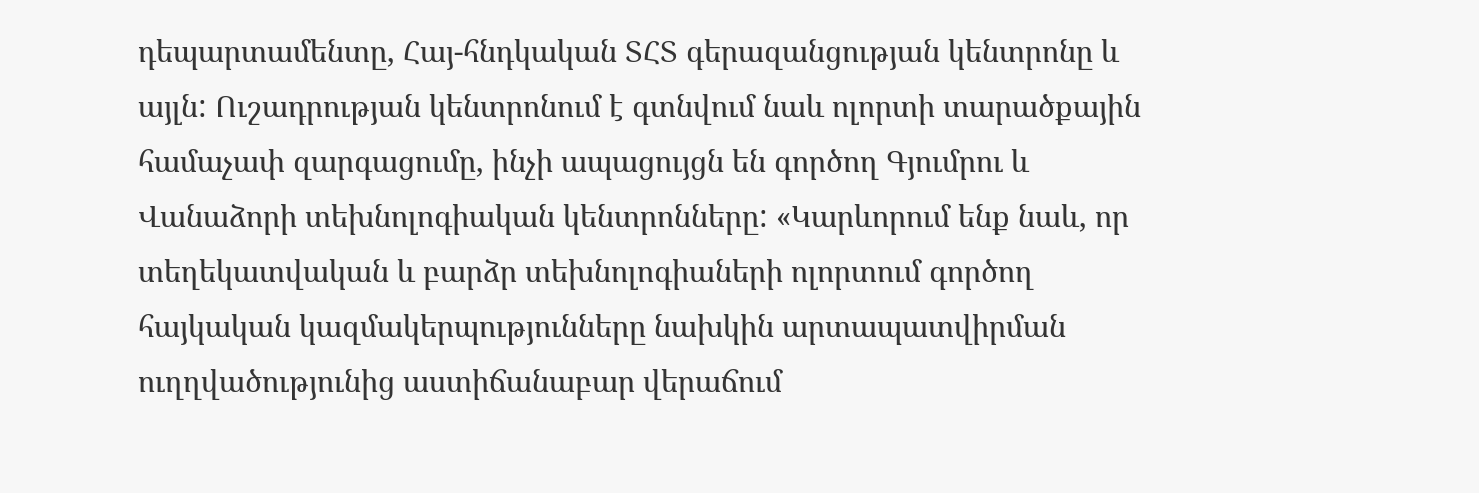դեպարտամենտը, Հայ-հնդկական ՏՀՏ գերազանցության կենտրոնը և այլն: Ուշադրության կենտրոնում է գտնվում նաև ոլորտի տարածքային համաչափ զարգացումը, ինչի ապացույցն են գործող Գյումրու և Վանաձորի տեխնոլոգիական կենտրոնները: «Կարևորում ենք նաև, որ տեղեկատվական և բարձր տեխնոլոգիաների ոլորտում գործող հայկական կազմակերպությունները նախկին արտապատվիրման ուղղվածությունից աստիճանաբար վերաճում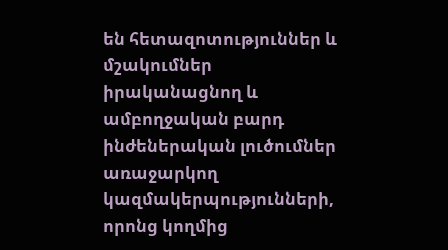են հետազոտություններ և մշակումներ իրականացնող և ամբողջական բարդ ինժեներական լուծումներ առաջարկող կազմակերպությունների, որոնց կողմից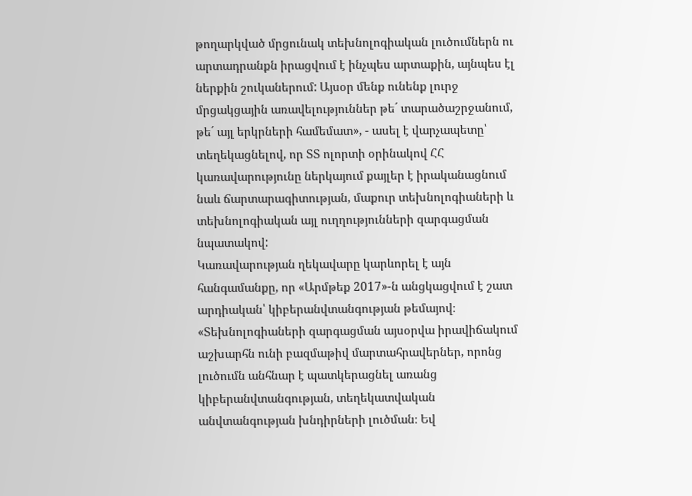թողարկված մրցունակ տեխնոլոգիական լուծումներն ու արտադրանքն իրացվում է ինչպես արտաքին, այնպես էլ ներքին շուկաներում: Այսօր մենք ունենք լուրջ մրցակցային առավելություններ թե´ տարածաշրջանում, թե´ այլ երկրների համեմատ», - ասել է վարչապետը՝ տեղեկացնելով, որ ՏՏ ոլորտի օրինակով ՀՀ կառավարությունը ներկայում քայլեր է իրականացնում նաև ճարտարագիտության, մաքուր տեխնոլոգիաների և տեխնոլոգիական այլ ուղղությունների զարգացման նպատակով:
Կառավարության ղեկավարը կարևորել է այն հանգամանքը, որ «Արմթեք 2017»-ն անցկացվում է շատ արդիական՝ կիբերանվտանգության թեմայով։ «Տեխնոլոգիաների զարգացման այսօրվա իրավիճակում աշխարհն ունի բազմաթիվ մարտահրավերներ, որոնց լուծումն անհնար է պատկերացնել առանց կիբերանվտանգության, տեղեկատվական անվտանգության խնդիրների լուծման։ Եվ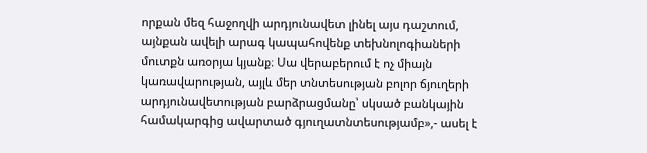որքան մեզ հաջողվի արդյունավետ լինել այս դաշտում, այնքան ավելի արագ կապահովենք տեխնոլոգիաների մուտքն առօրյա կյանք։ Սա վերաբերում է ոչ միայն կառավարության, այլև մեր տնտեսության բոլոր ճյուղերի արդյունավետության բարձրացմանը՝ սկսած բանկային համակարգից ավարտած գյուղատնտեսությամբ»,- ասել է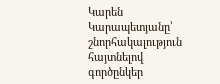Կարեն Կարապետյանը՝ շնորհակալություն հայտնելով գործընկեր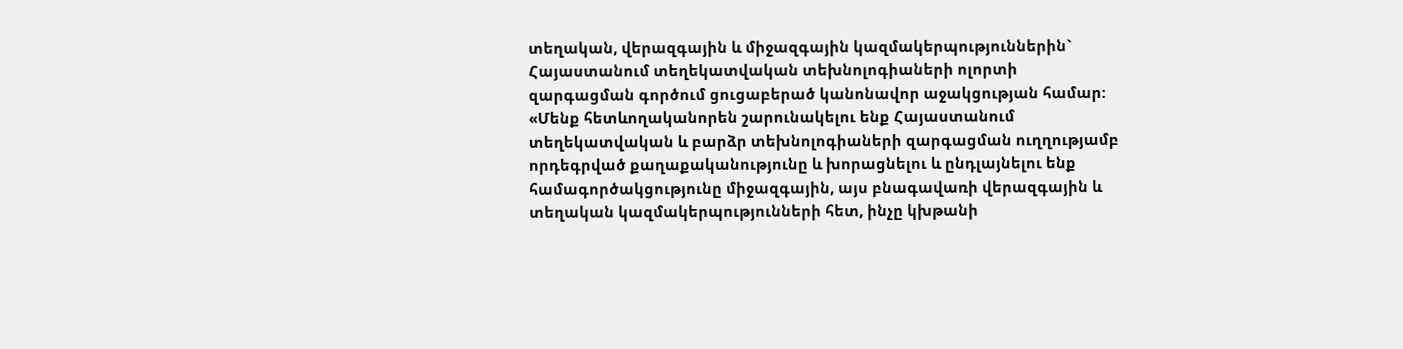տեղական, վերազգային և միջազգային կազմակերպություններին` Հայաստանում տեղեկատվական տեխնոլոգիաների ոլորտի զարգացման գործում ցուցաբերած կանոնավոր աջակցության համար: «Մենք հետևողականորեն շարունակելու ենք Հայաստանում տեղեկատվական և բարձր տեխնոլոգիաների զարգացման ուղղությամբ որդեգրված քաղաքականությունը և խորացնելու և ընդլայնելու ենք համագործակցությունը միջազգային, այս բնագավառի վերազգային և տեղական կազմակերպությունների հետ, ինչը կխթանի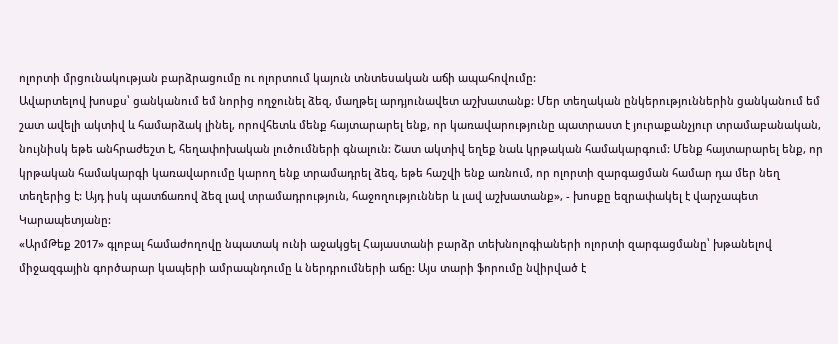ոլորտի մրցունակության բարձրացումը ու ոլորտում կայուն տնտեսական աճի ապահովումը:
Ավարտելով խոսքս՝ ցանկանում եմ նորից ողջունել ձեզ, մաղթել արդյունավետ աշխատանք: Մեր տեղական ընկերություններին ցանկանում եմ շատ ավելի ակտիվ և համարձակ լինել, որովհետև մենք հայտարարել ենք, որ կառավարությունը պատրաստ է յուրաքանչյուր տրամաբանական, նույնիսկ եթե անհրաժեշտ է, հեղափոխական լուծումների գնալուն: Շատ ակտիվ եղեք նաև կրթական համակարգում: Մենք հայտարարել ենք, որ կրթական համակարգի կառավարումը կարող ենք տրամադրել ձեզ, եթե հաշվի ենք առնում, որ ոլորտի զարգացման համար դա մեր նեղ տեղերից է: Այդ իսկ պատճառով ձեզ լավ տրամադրություն, հաջողություններ և լավ աշխատանք», - խոսքը եզրափակել է վարչապետ Կարապետյանը:
«ԱրմԹեք 2017» գլոբալ համաժողովը նպատակ ունի աջակցել Հայաստանի բարձր տեխնոլոգիաների ոլորտի զարգացմանը՝ խթանելով միջազգային գործարար կապերի ամրապնդումը և ներդրումների աճը: Այս տարի ֆորումը նվիրված է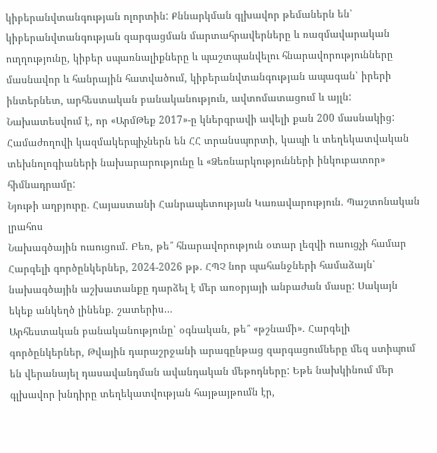կիբերանվտանգության ոլորտին: Քննարկման գլխավոր թեմաներն են՝ կիբերանվտանգության զարգացման մարտահրավերները և ռազմավարական ուղղությունը, կիբեր սպառնալիքները և պաշտպանվելու հնարավորությունները մասնավոր և հանրային հատվածում, կիբերանվտանգության ապագան՝ իրերի ինտերնետ, արհեստական բանականություն, ավտոմատացում և այլն: Նախատեսվում է, որ «ԱրմԹեք 2017»-ը կներգրավի ավելի քան 200 մասնակից: Համաժողովի կազմակերպիչներն են ՀՀ տրանսպորտի, կապի և տեղեկատվական տեխնոլոգիաների նախարարությունը և «Ձեռնարկությունների ինկուբատոր» հիմնադրամը:
Նյութի աղբյուրը. Հայաստանի Հանրապետության Կառավարություն. Պաշտոնական լրահոս
Նախագծային ուսուցում. Բեռ, թե՞ հնարավորություն օտար լեզվի ուսուցչի համար Հարգելի գործընկերներ, 2024-2026 թթ. ՀՊՉ նոր պահանջների համաձայն՝ նախագծային աշխատանքը դարձել է մեր առօրյայի անբաժան մասը: Սակայն եկեք անկեղծ լինենք. շատերիս…
Արհեստական բանականությունը՝ օգնական, թե՞ «թշնամի». Հարգելի գործընկերներ, Թվային դարաշրջանի արագընթաց զարգացումները մեզ ստիպում են վերանայել դասավանդման ավանդական մեթոդները: Եթե նախկինում մեր գլխավոր խնդիրը տեղեկատվության հայթայթումն էր,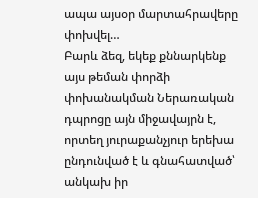ապա այսօր մարտահրավերը փոխվել…
Բարև ձեզ, եկեք քննարկենք այս թեման փորձի փոխանակման Ներառական դպրոցը այն միջավայրն է, որտեղ յուրաքանչյուր երեխա ընդունված է և գնահատված՝ անկախ իր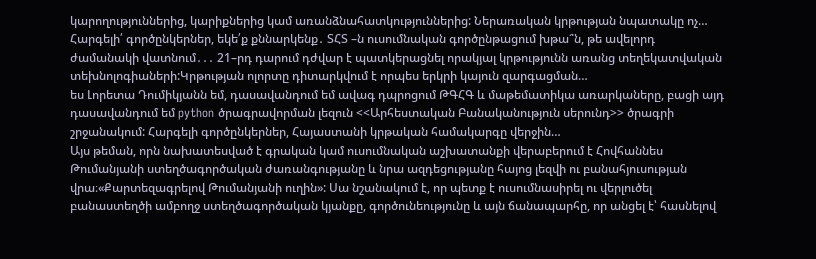կարողություններից, կարիքներից կամ առանձնահատկություններից: Ներառական կրթության նպատակը ոչ…
Հարգելի՛ գործընկերներ, եկե՛ք քննարկենք․ ՏՀՏ –ն ուսումնական գործընթացում խթա՞ն, թե ավելորդ ժամանակի վատնում․․․ 21–րդ դարում դժվար է պատկերացնել որակյալ կրթությունն առանց տեղեկատվական տեխնոլոգիաների:Կրթության ոլորտը դիտարկվում է որպես երկրի կայուն զարգացման…
ես Լորետա Դումիկյանն եմ, դասավանդում եմ ավագ դպրոցում ԹԳՀԳ և մաթեմատիկա առարկաները, բացի այդ դասավանդում եմ python ծրագրավորման լեզուն <<Արհեստական Բանականություն սերունդ>> ծրագրի շրջանակում: Հարգելի գործընկերներ, Հայաստանի կրթական համակարգը վերջին…
Այս թեման, որն նախատեսված է գրական կամ ուսումնական աշխատանքի վերաբերում է Հովհաննես Թումանյանի ստեղծագործական ժառանգությանը և նրա ազդեցությանը հայոց լեզվի ու բանահյուսության վրա։«Քարտեզագրելով Թումանյանի ուղին»: Սա նշանակում է, որ պետք է ուսումնասիրել ու վերլուծել բանաստեղծի ամբողջ ստեղծագործական կյանքը, գործունեությունը և այն ճանապարհը, որ անցել է՝ հասնելով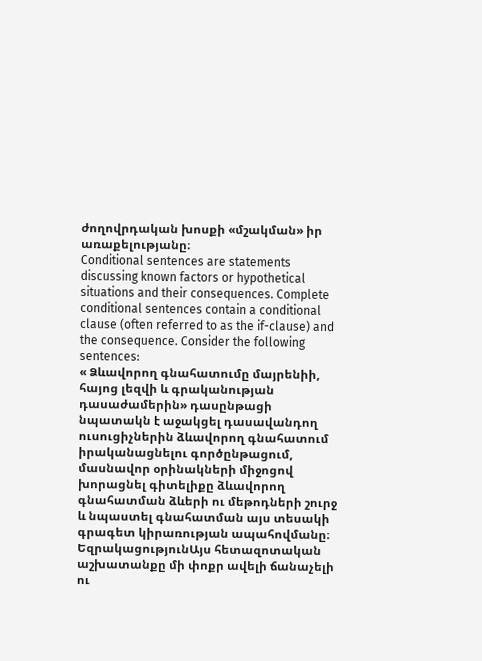ժողովրդական խոսքի «մշակման» իր առաքելությանը։
Conditional sentences are statements discussing known factors or hypothetical situations and their consequences. Complete conditional sentences contain a conditional clause (often referred to as the if-clause) and the consequence. Consider the following sentences:
« Ձևավորող գնահատումը մայրենիի, հայոց լեզվի և գրականության դասաժամերին» դասընթացի նպատակն է աջակցել դասավանդող ուսուցիչներին ձևավորող գնահատում իրականացնելու գործընթացում, մասնավոր օրինակների միջոցով խորացնել գիտելիքը ձևավորող գնահատման ձևերի ու մեթոդների շուրջ և նպաստել գնահատման այս տեսակի գրագետ կիրառության ապահովմանը։
ԵզրակացությունԱյս հետազոտական աշխատանքը մի փոքր ավելի ճանաչելի ու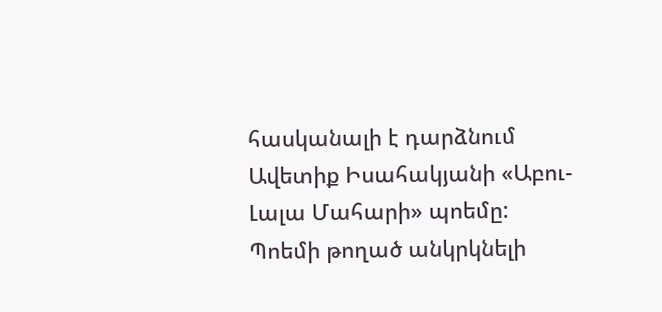հասկանալի է դարձնում Ավետիք Իսահակյանի «Աբու-Լալա Մահարի» պոեմը: Պոեմի թողած անկրկնելի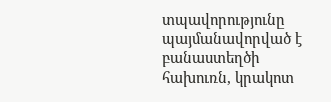տպավորությունը պայմանավորված է բանաստեղծի հախուռն, կրակոտ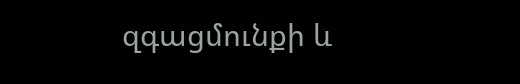զգացմունքի և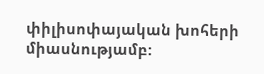փիլիսոփայական խոհերի միասնությամբ: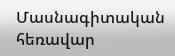Մասնագիտական հեռավար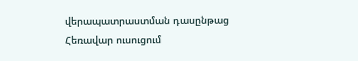վերապատրաստման դասընթաց
Հեռավար ուսուցում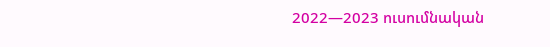2022—2023 ուսումնական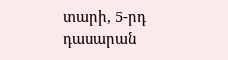տարի, 5-րդ դասարան